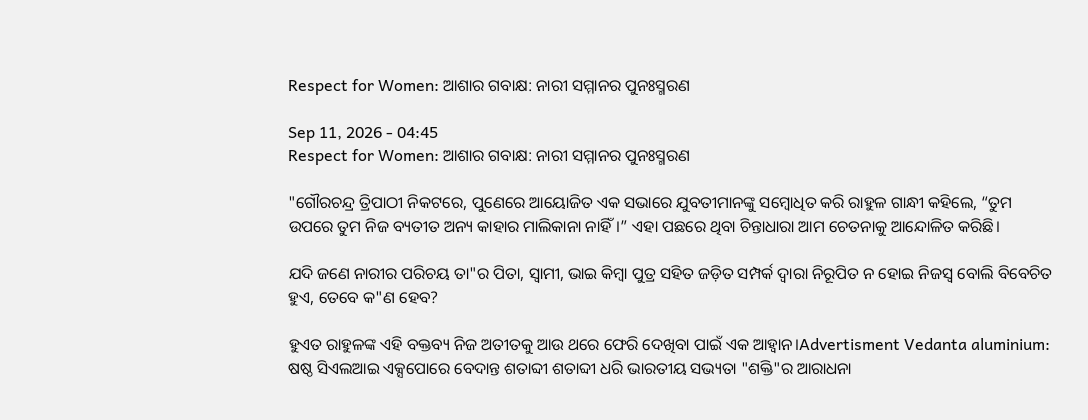Respect for Women: ଆଶାର ଗବାକ୍ଷ: ନାରୀ ସମ୍ମାନର ପୁନଃସ୍ମରଣ

Sep 11, 2026 - 04:45
Respect for Women: ଆଶାର ଗବାକ୍ଷ: ନାରୀ ସମ୍ମାନର ପୁନଃସ୍ମରଣ

"ଗୌରଚନ୍ଦ୍ର ତ୍ରିପାଠୀ ନିକଟରେ, ପୁଣେରେ ଆୟୋଜିତ ଏକ ସଭାରେ ଯୁବତୀମାନଙ୍କୁ ସମ୍ବୋଧିତ କରି ରାହୁଳ ଗାନ୍ଧୀ କହିଲେ, “ତୁମ ଉପରେ ତୁମ ନିଜ ବ୍ୟତୀତ ଅନ୍ୟ କାହାର ମାଲିକାନା ନାହିଁ।” ଏହା ପଛରେ ଥିବା ଚିନ୍ତାଧାରା ଆମ ଚେତନାକୁ ଆନ୍ଦୋଳିତ କରିଛି।

ଯଦି ଜଣେ ନାରୀର ପରିଚୟ ତା"ର ପିତା, ସ୍ୱାମୀ, ଭାଇ କିମ୍ବା ପୁତ୍ର ସହିତ ଜଡ଼ିତ ସମ୍ପର୍କ ଦ୍ୱାରା ନିରୂପିତ ନ ହୋଇ ନିଜସ୍ୱ ବୋଲି ବିବେଚିତ ହୁଏ, ତେବେ କ"ଣ ହେବ?

ହୁଏତ ରାହୁଳଙ୍କ ଏହି ବକ୍ତବ୍ୟ ନିଜ ଅତୀତକୁ ଆଉ ଥରେ ଫେରି ଦେଖିବା ପାଇଁ ଏକ ଆହ୍ୱାନ।Advertisment Vedanta aluminium: ଷଷ୍ଠ ସିଏଲଆଇ ଏକ୍ସପୋରେ ବେଦାନ୍ତ ଶତାବ୍ଦୀ ଶତାବ୍ଦୀ ଧରି ଭାରତୀୟ ସଭ୍ୟତା "ଶକ୍ତି"ର ଆରାଧନା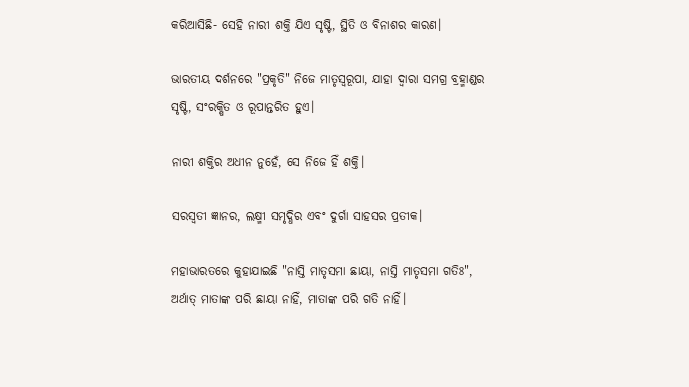କରିଆସିଛି- ସେହି ନାରୀ ଶକ୍ତି ଯିଏ ସୃଷ୍ଟି, ସ୍ଥିତି ଓ ବିନାଶର କାରଣ।

ଭାରତୀୟ ଦର୍ଶନରେ "ପ୍ରକୃତି" ନିଜେ ମାତୃସ୍ୱରୂପା, ଯାହା ଦ୍ୱାରା ସମଗ୍ର ବ୍ରହ୍ମାଣ୍ଡର ସୃଷ୍ଟି, ସଂରକ୍ଷିତ ଓ ରୂପାନ୍ତରିତ ହୁଏ।

ନାରୀ ଶକ୍ତିର ଅଧୀନ ନୁହେଁ, ସେ ନିଜେ ହିଁ ଶକ୍ତି।

ସରସ୍ୱତୀ ଜ୍ଞାନର, ଲକ୍ଷ୍ମୀ ସମୃଦ୍ଧିର ଏବଂ ଦୁର୍ଗା ସାହସର ପ୍ରତୀକ।

ମହାଭାରତରେ କୁହାଯାଇଛି "ନାସ୍ତି ମାତୃସମା ଛାୟା, ନାସ୍ତି ମାତୃସମା ଗତିଃ", ଅର୍ଥାତ୍ ମାତାଙ୍କ ପରି ଛାୟା ନାହିଁ, ମାତାଙ୍କ ପରି ଗତି ନାହିଁ।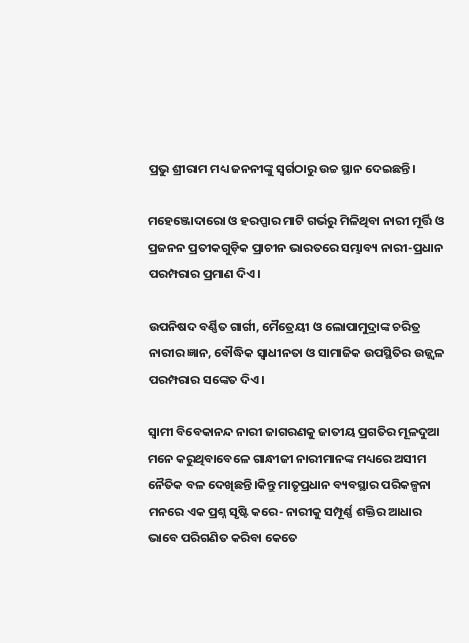ପ୍ରଭୁ ଶ୍ରୀରାମ ମଧ୍ୟ ଜନନୀଙ୍କୁ ସ୍ୱର୍ଗଠାରୁ ଉଚ୍ଚ ସ୍ଥାନ ଦେଇଛନ୍ତି।

ମହେଞ୍ଜୋଦାରୋ ଓ ହରପ୍ପାର ମାଟି ଗର୍ଭରୁ ମିଳିଥିବା ନାରୀ ମୂର୍ତ୍ତି ଓ ପ୍ରଜନନ ପ୍ରତୀକଗୁଡ଼ିକ ପ୍ରାଚୀନ ଭାରତରେ ସମ୍ଭାବ୍ୟ ନାରୀ-ପ୍ରଧାନ ପରମ୍ପରାର ପ୍ରମାଣ ଦିଏ।

ଉପନିଷଦ ବର୍ଣ୍ଣିତ ଗାର୍ଗୀ, ମୈତ୍ରେୟୀ ଓ ଲୋପାମୁଦ୍ରାଙ୍କ ଚରିତ୍ର ନାରୀର ଜ୍ଞାନ, ବୌଦ୍ଧିକ ସ୍ୱାଧୀନତା ଓ ସାମାଜିକ ଉପସ୍ଥିତିର ଉଜ୍ଜ୍ୱଳ ପରମ୍ପରାର ସଙ୍କେତ ଦିଏ।

ସ୍ୱାମୀ ବିବେକାନନ୍ଦ ନାରୀ ଜାଗରଣକୁ ଜାତୀୟ ପ୍ରଗତିର ମୂଳଦୁଆ ମନେ କରୁଥିବାବେଳେ ଗାନ୍ଧୀଜୀ ନାରୀମାନଙ୍କ ମଧ୍ୟରେ ଅସୀମ ନୈତିକ ବଳ ଦେଖିଛନ୍ତି।କିନ୍ତୁ ମାତୃପ୍ରଧାନ ବ୍ୟବସ୍ଥାର ପରିକଳ୍ପନା ମନରେ ଏକ ପ୍ରଶ୍ନ ସୃଷ୍ଟି କରେ- ନାରୀକୁ ସମ୍ପୂର୍ଣ୍ଣ ଶକ୍ତିର ଆଧାର ଭାବେ ପରିଗଣିତ କରିବା କେତେ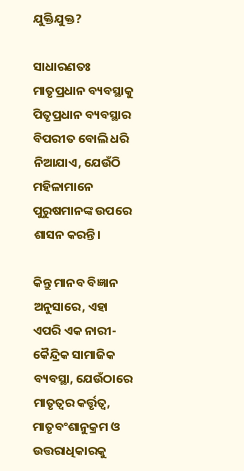ଯୁକ୍ତିଯୁକ୍ତ?

ସାଧାରଣତଃ ମାତୃପ୍ରଧାନ ବ୍ୟବସ୍ଥାକୁ ପିତୃପ୍ରଧାନ ବ୍ୟବସ୍ଥାର ବିପରୀତ ବୋଲି ଧରି ନିଆଯାଏ, ଯେଉଁଠି ମହିଳାମାନେ ପୁରୁଷମାନଙ୍କ ଉପରେ ଶାସନ କରନ୍ତି।

କିନ୍ତୁ ମାନବ ବିଜ୍ଞାନ ଅନୁସାରେ, ଏହା ଏପରି ଏକ ନାରୀ-କୈନ୍ଦ୍ରିକ ସାମାଜିକ ବ୍ୟବସ୍ଥା, ଯେଉଁଠାରେ ମାତୃତ୍ୱର କର୍ତ୍ତୃତ୍ୱ, ମାତୃବଂଶାନୁକ୍ରମ ଓ ଉତ୍ତରାଧିକାରକୁ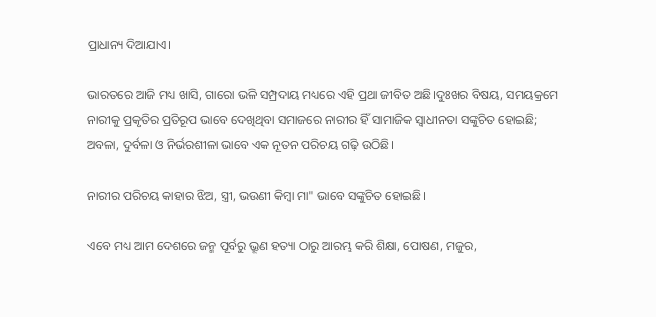ପ୍ରାଧାନ୍ୟ ଦିଆଯାଏ।

ଭାରତରେ ଆଜି ମଧ୍ୟ ଖାସି, ଗାରୋ ଭଳି ସମ୍ପ୍ରଦାୟ ମଧ୍ୟରେ ଏହି ପ୍ରଥା ଜୀବିତ ଅଛି।ଦୁଃଖର ବିଷୟ, ସମୟକ୍ରମେ ନାରୀକୁ ପ୍ରକୃତିର ପ୍ରତିରୂପ ଭାବେ ଦେଖିଥିବା ସମାଜରେ ନାରୀର ହିଁ ସାମାଜିକ ସ୍ୱାଧୀନତା ସଙ୍କୁଚିତ ହୋଇଛି; ଅବଳା, ଦୁର୍ବଳା ଓ ନିର୍ଭରଶୀଳା ଭାବେ ଏକ ନୂତନ ପରିଚୟ ଗଢ଼ି ଉଠିଛି।

ନାରୀର ପରିଚୟ କାହାର ଝିଅ, ସ୍ତ୍ରୀ, ଭଉଣୀ କିମ୍ବା ମା" ଭାବେ ସଙ୍କୁଚିତ ହୋଇଛି।

ଏବେ ମଧ୍ୟ ଆମ ଦେଶରେ ଜନ୍ମ ପୂର୍ବରୁ ଭ୍ରୂଣ ହତ୍ୟା ଠାରୁ ଆରମ୍ଭ କରି ଶିକ୍ଷା, ପୋଷଣ, ମଜୁର,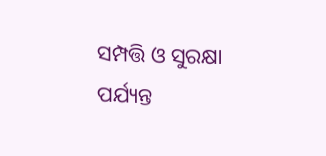ସମ୍ପତ୍ତି ଓ ସୁରକ୍ଷା ପର୍ଯ୍ୟନ୍ତ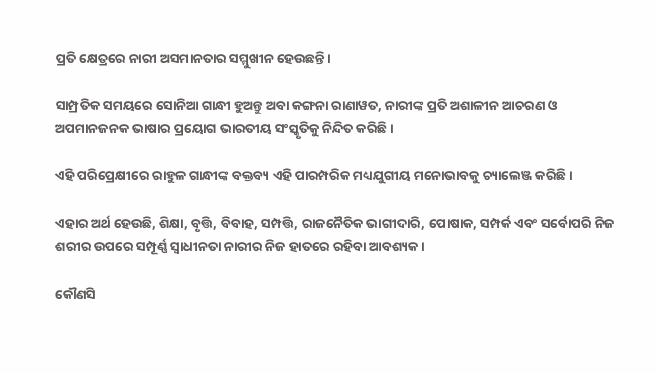ପ୍ରତି କ୍ଷେତ୍ରରେ ନାରୀ ଅସମାନତାର ସମ୍ମୁଖୀନ ହେଉଛନ୍ତି।

ସାମ୍ପ୍ରତିକ ସମୟରେ ସୋନିଆ ଗାନ୍ଧୀ ହୁଅନ୍ତୁ ଅବା କଙ୍ଗନା ରାଣାୱତ, ନାରୀଙ୍କ ପ୍ରତି ଅଶାଳୀନ ଆଚରଣ ଓ ଅପମାନଜନକ ଭାଷାର ପ୍ରୟୋଗ ଭାରତୀୟ ସଂସ୍କୃତିକୁ ନିନ୍ଦିତ କରିଛି।

ଏହି ପରିପ୍ରେକ୍ଷୀରେ ରାହୁଳ ଗାନ୍ଧୀଙ୍କ ବକ୍ତବ୍ୟ ଏହି ପାରମ୍ପରିକ ମଧ୍ୟଯୁଗୀୟ ମନୋଭାବକୁ ଚ୍ୟାଲେଞ୍ଜ କରିଛି।

ଏହାର ଅର୍ଥ ହେଉଛି, ଶିକ୍ଷା, ବୃତ୍ତି, ବିବାହ, ସମ୍ପତ୍ତି, ରାଜନୈତିକ ଭାଗୀଦାରି, ପୋଷାକ, ସମ୍ପର୍କ ଏବଂ ସର୍ବୋପରି ନିଜ ଶରୀର ଉପରେ ସମ୍ପୂର୍ଣ୍ଣ ସ୍ୱାଧୀନତା ନାରୀର ନିଜ ହାତରେ ରହିବା ଆବଶ୍ୟକ।

କୌଣସି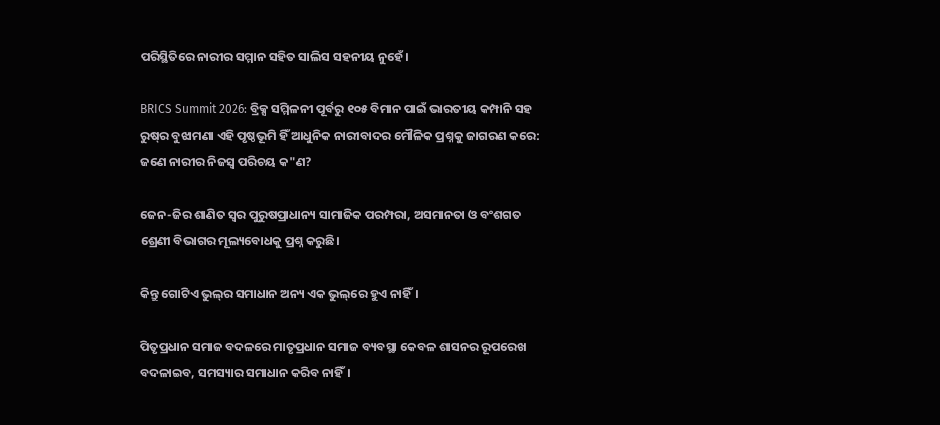ପରିସ୍ଥିତିରେ ନାରୀର ସମ୍ମାନ ସହିତ ସାଲିସ ସହନୀୟ ନୁହେଁ।

BRICS Summit 2026: ବ୍ରିକ୍ସ ସମ୍ମିଳନୀ ପୂର୍ବରୁ ୧୦୫ ବିମାନ ପାଇଁ ଭାରତୀୟ କମ୍ପାନି ସହ ରୁଷ୍‌ର ବୁଝାମଣା ଏହି ପୃଷ୍ଠଭୂମି ହିଁ ଆଧୁନିକ ନାରୀବାଦର ମୌଳିକ ପ୍ରଶ୍ନକୁ ଜାଗରଣ କରେ: ଜଣେ ନାରୀର ନିଜସ୍ୱ ପରିଚୟ କ"ଣ?

ଜେନ-ଜିର ଶାଣିତ ସ୍ୱର ପୁରୁଷପ୍ରାଧାନ୍ୟ ସାମାଜିକ ପରମ୍ପରା, ଅସମାନତା ଓ ବଂଶଗତ ଶ୍ରେଣୀ ବିଭାଗର ମୂଲ୍ୟବୋଧକୁ ପ୍ରଶ୍ନ କରୁଛି।

କିନ୍ତୁ ଗୋଟିଏ ଭୁଲ୍‌ର ସମାଧାନ ଅନ୍ୟ ଏକ ଭୁଲ୍‌ରେ ହୁଏ ନାହିଁ।

ପିତୃପ୍ରଧାନ ସମାଜ ବଦଳରେ ମାତୃପ୍ରଧାନ ସମାଜ ବ୍ୟବସ୍ଥା କେବଳ ଶାସନର ରୂପରେଖ ବଦଳାଇବ, ସମସ୍ୟାର ସମାଧାନ କରିବ ନାହିଁ।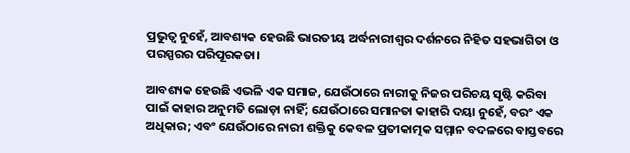ପ୍ରଭୁତ୍ୱ ନୁହେଁ, ଆବଶ୍ୟକ ହେଉଛି ଭାରତୀୟ ଅର୍ଦ୍ଧନାରୀଶ୍ୱର ଦର୍ଶନରେ ନିହିତ ସହଭାଗିତା ଓ ପରସ୍ପରର ପରିପୂରକତା।

ଆବଶ୍ୟକ ହେଉଛି ଏଭଳି ଏକ ସମାଜ, ଯେଉଁଠାରେ ନାରୀକୁ ନିଜର ପରିଚୟ ସୃଷ୍ଟି କରିବା ପାଇଁ କାହାର ଅନୁମତି ଲୋଡ଼ା ନାହିଁ; ଯେଉଁଠାରେ ସମାନତା କାହାରି ଦୟା ନୁହେଁ, ବରଂ ଏକ ଅଧିକାର; ଏବଂ ଯେଉଁଠାରେ ନାରୀ ଶକ୍ତିକୁ କେବଳ ପ୍ରତୀକାତ୍ମକ ସମ୍ମାନ ବଦଳରେ ବାସ୍ତବରେ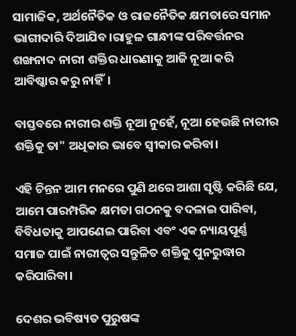ସାମାଜିକ, ଅର୍ଥନୈତିକ ଓ ରାଜନୈତିକ କ୍ଷମତାରେ ସମାନ ଭାଗୀଦାରି ଦିଆଯିବ।ରାହୁଳ ଗାନ୍ଧୀଙ୍କ ପରିବର୍ତ୍ତନର ଶଙ୍ଖନାଦ ନାରୀ ଶକ୍ତିର ଧାରଣାକୁ ଆଜି ନୂଆ କରି ଆବିଷ୍କାର କରୁ ନାହିଁ।

ବାସ୍ତବରେ ନାରୀର ଶକ୍ତି ନୂଆ ନୁହେଁ, ନୂଆ ହେଉଛି ନାରୀର ଶକ୍ତିକୁ ତା" ଅଧିକାର ଭାବେ ସ୍ୱୀକାର କରିବା।

ଏହି ଚିନ୍ତନ ଆମ ମନରେ ପୁଣି ଥରେ ଆଶା ସୃଷ୍ଟି କରିଛି ଯେ, ଆମେ ପାରମ୍ପରିକ କ୍ଷମତା ଗଠନକୁ ବଦଳାଇ ପାରିବା, ବିବିଧତାକୁ ଆପଣେଇ ପାରିବା ଏବଂ ଏକ ନ୍ୟାୟପୂର୍ଣ୍ଣ ସମାଜ ପାଇଁ ନାରୀତ୍ୱର ସନ୍ତୁଳିତ ଶକ୍ତିକୁ ପୁନରୁଦ୍ଧାର କରିପାରିବା।

ଦେଶର ଭବିଷ୍ୟତ ପୁରୁଷଙ୍କ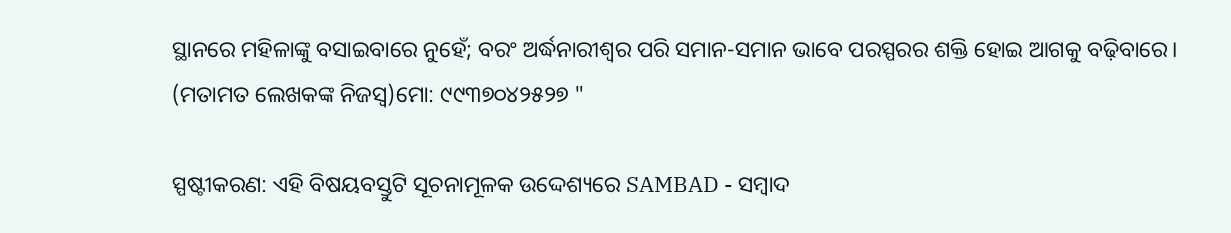ସ୍ଥାନରେ ମହିଳାଙ୍କୁ ବସାଇବାରେ ନୁହେଁ; ବରଂ ଅର୍ଦ୍ଧନାରୀଶ୍ୱର ପରି ସମାନ-ସମାନ ଭାବେ ପରସ୍ପରର ଶକ୍ତି ହୋଇ ଆଗକୁ ବଢ଼ିବାରେ। (ମତାମତ ଲେଖକଙ୍କ ନିଜସ୍ବ)ମୋ: ୯୯୩୭୦୪୨୫୨୭ "

ସ୍ପଷ୍ଟୀକରଣ: ଏହି ବିଷୟବସ୍ତୁଟି ସୂଚନାମୂଳକ ଉଦ୍ଦେଶ୍ୟରେ SAMBAD - ସମ୍ବାଦ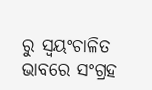ରୁ ସ୍ୱୟଂଚାଳିତ ଭାବରେ ସଂଗ୍ରହ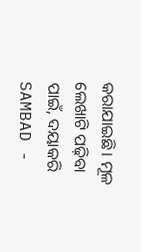କରାଯାଇଛି। ମୂଳ ଲେଖାଟି ପଢ଼ିବା ପାଇଁ, ଦୟାକରି SAMBAD -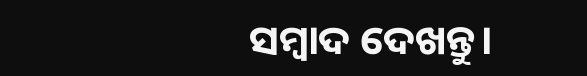ସମ୍ବାଦ ଦେଖନ୍ତୁ।